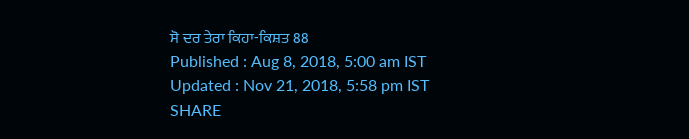ਸੋ ਦਰ ਤੇਰਾ ਕਿਹਾ-ਕਿਸ਼ਤ 88
Published : Aug 8, 2018, 5:00 am IST
Updated : Nov 21, 2018, 5:58 pm IST
SHARE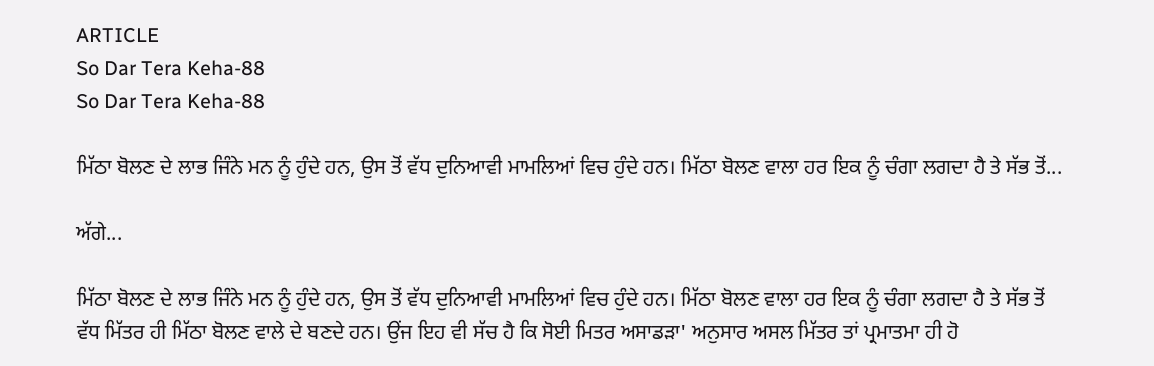ARTICLE
So Dar Tera Keha-88
So Dar Tera Keha-88

ਮਿੱਠਾ ਬੋਲਣ ਦੇ ਲਾਭ ਜਿੰਨੇ ਮਨ ਨੂੰ ਹੁੰਦੇ ਹਨ, ਉਸ ਤੋਂ ਵੱਧ ਦੁਨਿਆਵੀ ਮਾਮਲਿਆਂ ਵਿਚ ਹੁੰਦੇ ਹਨ। ਮਿੱਠਾ ਬੋਲਣ ਵਾਲਾ ਹਰ ਇਕ ਨੂੰ ਚੰਗਾ ਲਗਦਾ ਹੈ ਤੇ ਸੱਭ ਤੋਂ...

ਅੱਗੇ...

ਮਿੱਠਾ ਬੋਲਣ ਦੇ ਲਾਭ ਜਿੰਨੇ ਮਨ ਨੂੰ ਹੁੰਦੇ ਹਨ, ਉਸ ਤੋਂ ਵੱਧ ਦੁਨਿਆਵੀ ਮਾਮਲਿਆਂ ਵਿਚ ਹੁੰਦੇ ਹਨ। ਮਿੱਠਾ ਬੋਲਣ ਵਾਲਾ ਹਰ ਇਕ ਨੂੰ ਚੰਗਾ ਲਗਦਾ ਹੈ ਤੇ ਸੱਭ ਤੋਂ ਵੱਧ ਮਿੱਤਰ ਹੀ ਮਿੱਠਾ ਬੋਲਣ ਵਾਲੇ ਦੇ ਬਣਦੇ ਹਨ। ਉਂਜ ਇਹ ਵੀ ਸੱਚ ਹੈ ਕਿ ਸੋਈ ਮਿਤਰ ਅਸਾਡੜਾ' ਅਨੁਸਾਰ ਅਸਲ ਮਿੱਤਰ ਤਾਂ ਪ੍ਰਮਾਤਮਾ ਹੀ ਹੋ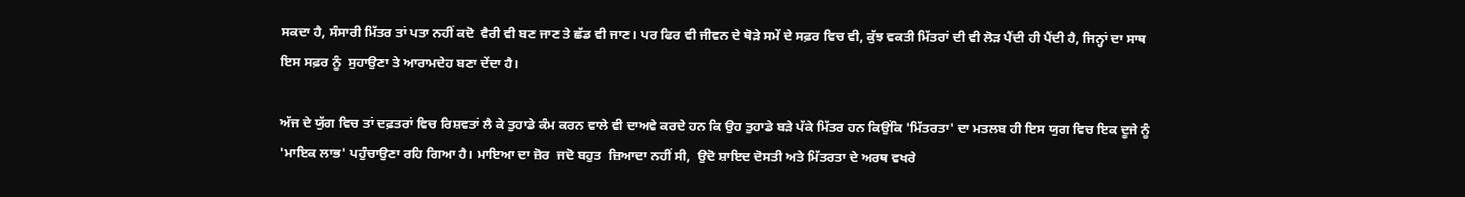ਸਕਦਾ ਹੈ, ਸੰਸਾਰੀ ਮਿੱਤਰ ਤਾਂ ਪਤਾ ਨਹੀਂ ਕਦੋ  ਵੈਰੀ ਵੀ ਬਣ ਜਾਣ ਤੇ ਛੱਡ ਵੀ ਜਾਣ। ਪਰ ਫਿਰ ਵੀ ਜੀਵਨ ਦੇ ਥੋੜੇ ਸਮੇਂ ਦੇ ਸਫ਼ਰ ਵਿਚ ਵੀ, ਕੁੱਝ ਵਕਤੀ ਮਿੱਤਰਾਂ ਦੀ ਵੀ ਲੋੜ ਪੈਂਦੀ ਹੀ ਪੈਂਦੀ ਹੈ, ਜਿਨ੍ਹਾਂ ਦਾ ਸਾਥ ਇਸ ਸਫ਼ਰ ਨੂੰ  ਸੁਹਾਉਣਾ ਤੇ ਆਰਾਮਦੇਹ ਬਣਾ ਦੇਂਦਾ ਹੈ।

ਅੱਜ ਦੇ ਯੁੱਗ ਵਿਚ ਤਾਂ ਦਫ਼ਤਰਾਂ ਵਿਚ ਰਿਸ਼ਵਤਾਂ ਲੈ ਕੇ ਤੁਹਾਡੇ ਕੰਮ ਕਰਨ ਵਾਲੇ ਵੀ ਦਾਅਵੇ ਕਰਦੇ ਹਨ ਕਿ ਉਹ ਤੁਹਾਡੇ ਬੜੇ ਪੱਕੇ ਮਿੱਤਰ ਹਨ ਕਿਉਂਕਿ 'ਮਿੱਤਰਤਾ' ਦਾ ਮਤਲਬ ਹੀ ਇਸ ਯੁਗ ਵਿਚ ਇਕ ਦੂਜੇ ਨੂੰ 'ਮਾਇਕ ਲਾਭ' ਪਹੁੰਚਾਉਣਾ ਰਹਿ ਗਿਆ ਹੈ। ਮਾਇਆ ਦਾ ਜ਼ੋਰ  ਜਦੋ ਬਹੁਤ  ਜ਼ਿਆਦਾ ਨਹੀਂ ਸੀ,  ਉਦੋ ਸ਼ਾਇਦ ਦੋਸਤੀ ਅਤੇ ਮਿੱਤਰਤਾ ਦੇ ਅਰਥ ਵਖਰੇ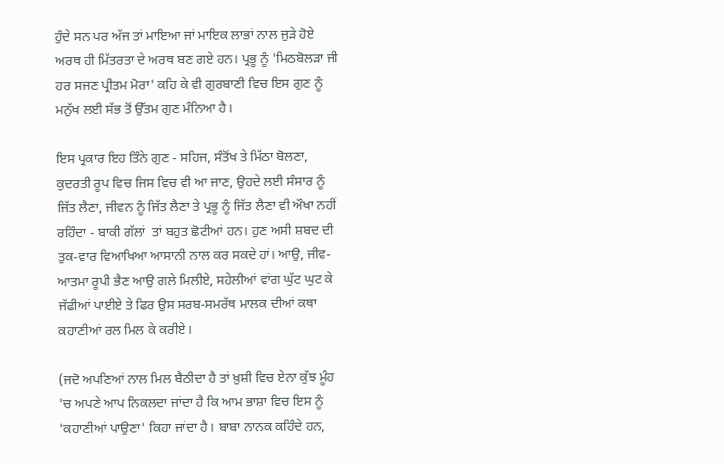ਹੁੰਦੇ ਸਨ ਪਰ ਅੱਜ ਤਾਂ ਮਾਇਆ ਜਾਂ ਮਾਇਕ ਲਾਭਾਂ ਨਾਲ ਜੁੜੇ ਹੋਏ ਅਰਥ ਹੀ ਮਿੱਤਰਤਾ ਦੇ ਅਰਥ ਬਣ ਗਏ ਹਨ। ਪ੍ਰਭੂ ਨੂੰ 'ਮਿਠਬੋਲੜਾ ਜੀ ਹਰ ਸਜਣ ਪ੍ਰੀਤਮ ਮੋਰਾ' ਕਹਿ ਕੇ ਵੀ ਗੁਰਬਾਣੀ ਵਿਚ ਇਸ ਗੁਣ ਨੂੰ ਮਨੁੱਖ ਲਈ ਸੱਭ ਤੋਂ ਉੱਤਮ ਗੁਣ ਮੰਨਿਆ ਹੈ।

ਇਸ ਪ੍ਰਕਾਰ ਇਹ ਤਿੰਨੇ ਗੁਣ - ਸਹਿਜ, ਸੰਤੋਂਖ ਤੇ ਮਿੱਠਾ ਬੋਲਣਾ, ਕੁਦਰਤੀ ਰੂਪ ਵਿਚ ਜਿਸ ਵਿਚ ਵੀ ਆ ਜਾਣ, ਉਹਦੇ ਲਈ ਸੰਸਾਰ ਨੂੰ ਜਿੱਤ ਲੈਣਾ, ਜੀਵਨ ਨੂੰ ਜਿੱਤ ਲੈਣਾ ਤੇ ਪ੍ਰਭੂ ਨੂੰ ਜਿੱਤ ਲੈਣਾ ਵੀ ਔਖਾ ਨਹੀਂ ਰਹਿੰਦਾ - ਬਾਕੀ ਗੱਲਾਂ  ਤਾਂ ਬਹੁਤ ਛੋਟੀਆਂ ਹਨ। ਹੁਣ ਅਸੀ ਸ਼ਬਦ ਦੀ ਤੁਕ-ਵਾਰ ਵਿਆਖਿਆ ਆਸਾਨੀ ਨਾਲ ਕਰ ਸਕਦੇ ਹਾਂ। ਆਉ, ਜੀਵ-ਆਤਮਾ ਰੂਪੀ ਭੈਣ ਆਉ ਗਲੇ ਮਿਲੀਏ, ਸਹੇਲੀਆਂ ਵਾਂਗ ਘੁੱਟ ਘੁਟ ਕੇ ਜੱਫੀਆਂ ਪਾਈਏ ਤੇ ਫਿਰ ਉਸ ਸਰਬ-ਸਮਰੱਥ ਮਾਲਕ ਦੀਆਂ ਕਥਾ ਕਹਾਣੀਆਂ ਰਲ ਮਿਲ ਕੇ ਕਰੀਏ।

(ਜਦੋ ਅਪਣਿਆਂ ਨਾਲ ਮਿਲ ਬੈਠੀਦਾ ਹੈ ਤਾਂ ਖ਼ੁਸ਼ੀ ਵਿਚ ਏਨਾ ਕੁੱਝ ਮੂੰਹ  'ਚ ਅਪਣੇ ਆਪ ਨਿਕਲਦਾ ਜਾਂਦਾ ਹੈ ਕਿ ਆਮ ਭਾਸ਼ਾ ਵਿਚ ਇਸ ਨੂੰ 'ਕਹਾਣੀਆਂ ਪਾਉਣਾ' ਕਿਹਾ ਜਾਂਦਾ ਹੈ। ਬਾਬਾ ਨਾਨਕ ਕਹਿੰਦੇ ਹਨ,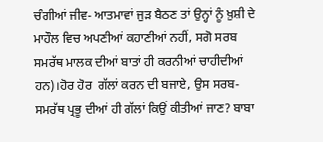ਚੰਗੀਆਂ ਜੀਵ- ਆਤਮਾਵਾਂ ਜੁੜ ਬੈਠਣ ਤਾਂ ਉਨ੍ਹਾਂ ਨੂੰ ਖ਼ੁਸ਼ੀ ਦੇ ਮਾਹੌਲ ਵਿਚ ਅਪਣੀਆਂ ਕਹਾਣੀਆਂ ਨਹੀਂ, ਸਗੋ ਸਰਬ ਸਮਰੱਥ ਮਾਲਕ ਦੀਆਂ ਬਾਤਾਂ ਹੀ ਕਰਨੀਆਂ ਚਾਹੀਦੀਆਂ ਹਨ)।ਹੋਰ ਹੋਰ  ਗੱਲਾਂ ਕਰਨ ਦੀ ਬਜਾਏ, ਉਸ ਸਰਬ-ਸਮਰੱਥ ਪ੍ਰਭੂ ਦੀਆਂ ਹੀ ਗੱਲਾਂ ਕਿਉਂ ਕੀਤੀਆਂ ਜਾਣ? ਬਾਬਾ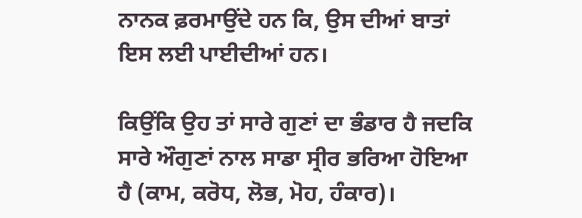ਨਾਨਕ ਫ਼ਰਮਾਉਂਦੇ ਹਨ ਕਿ, ਉਸ ਦੀਆਂ ਬਾਤਾਂ ਇਸ ਲਈ ਪਾਈਦੀਆਂ ਹਨ।

ਕਿਉਂਕਿ ਉਹ ਤਾਂ ਸਾਰੇ ਗੁਣਾਂ ਦਾ ਭੰਡਾਰ ਹੈ ਜਦਕਿ ਸਾਰੇ ਔਗੁਣਾਂ ਨਾਲ ਸਾਡਾ ਸ੍ਰੀਰ ਭਰਿਆ ਹੋਇਆ ਹੈ (ਕਾਮ, ਕਰੋਧ, ਲੋਭ, ਮੋਹ, ਹੰਕਾਰ)।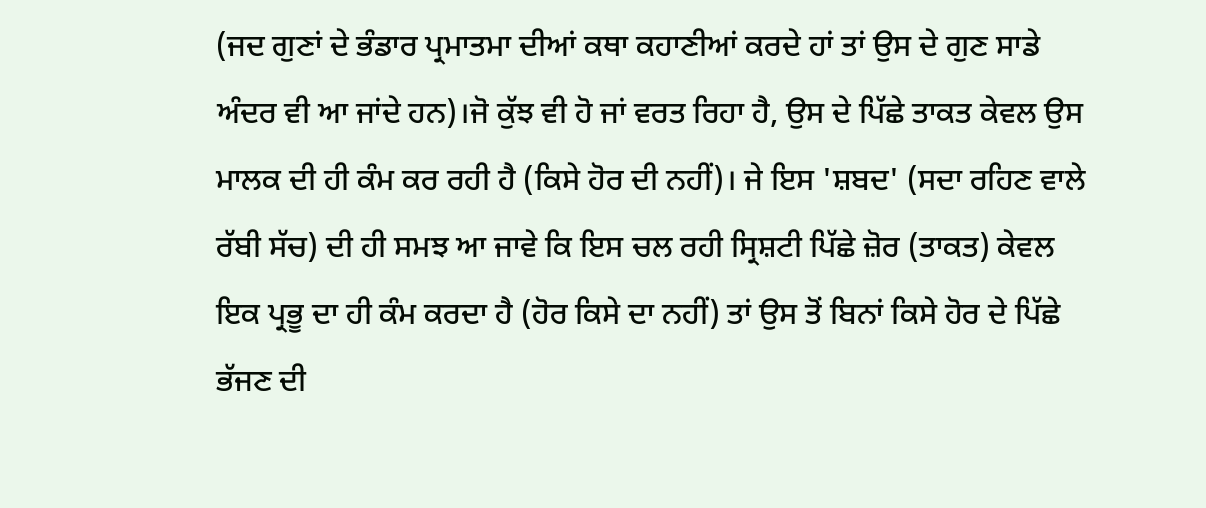(ਜਦ ਗੁਣਾਂ ਦੇ ਭੰਡਾਰ ਪ੍ਰਮਾਤਮਾ ਦੀਆਂ ਕਥਾ ਕਹਾਣੀਆਂ ਕਰਦੇ ਹਾਂ ਤਾਂ ਉਸ ਦੇ ਗੁਣ ਸਾਡੇ ਅੰਦਰ ਵੀ ਆ ਜਾਂਦੇ ਹਨ)।ਜੋ ਕੁੱਝ ਵੀ ਹੋ ਜਾਂ ਵਰਤ ਰਿਹਾ ਹੈ, ਉਸ ਦੇ ਪਿੱਛੇ ਤਾਕਤ ਕੇਵਲ ਉਸ ਮਾਲਕ ਦੀ ਹੀ ਕੰਮ ਕਰ ਰਹੀ ਹੈ (ਕਿਸੇ ਹੋਰ ਦੀ ਨਹੀਂ)। ਜੇ ਇਸ 'ਸ਼ਬਦ' (ਸਦਾ ਰਹਿਣ ਵਾਲੇ ਰੱਬੀ ਸੱਚ) ਦੀ ਹੀ ਸਮਝ ਆ ਜਾਵੇ ਕਿ ਇਸ ਚਲ ਰਹੀ ਸ੍ਰਿਸ਼ਟੀ ਪਿੱਛੇ ਜ਼ੋਰ (ਤਾਕਤ) ਕੇਵਲ ਇਕ ਪ੍ਰਭੂ ਦਾ ਹੀ ਕੰਮ ਕਰਦਾ ਹੈ (ਹੋਰ ਕਿਸੇ ਦਾ ਨਹੀਂ) ਤਾਂ ਉਸ ਤੋਂ ਬਿਨਾਂ ਕਿਸੇ ਹੋਰ ਦੇ ਪਿੱਛੇ ਭੱਜਣ ਦੀ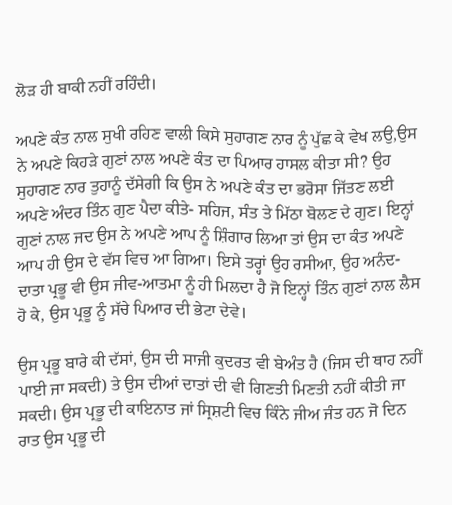ਲੋੜ ਹੀ ਬਾਕੀ ਨਹੀਂ ਰਹਿੰਦੀ।

ਅਪਣੇ ਕੰਤ ਨਾਲ ਸੁਖੀ ਰਹਿਣ ਵਾਲੀ ਕਿਸੇ ਸੁਹਾਗਣ ਨਾਰ ਨੂੰ ਪੁੱਛ ਕੇ ਵੇਖ ਲਉ,ਉਸ ਨੇ ਅਪਣੇ ਕਿਹੜੇ ਗੁਣਾਂ ਨਾਲ ਅਪਣੇ ਕੰਤ ਦਾ ਪਿਆਰ ਹਾਸਲ ਕੀਤਾ ਸੀ? ਉਹ ਸੁਹਾਗਣ ਨਾਰ ਤੁਹਾਨੂੰ ਦੱਸੇਗੀ ਕਿ ਉਸ ਨੇ ਅਪਣੇ ਕੰਤ ਦਾ ਭਰੋਸਾ ਜਿੱਤਣ ਲਈ ਅਪਣੇ ਅੰਦਰ ਤਿੰਨ ਗੁਣ ਪੈਦਾ ਕੀਤੇ- ਸਹਿਜ, ਸੰਤ ਤੇ ਮਿੱਠਾ ਬੋਲਣ ਦੇ ਗੁਣ। ਇਨ੍ਹਾਂ ਗੁਣਾਂ ਨਾਲ ਜਦ ਉਸ ਨੇ ਅਪਣੇ ਆਪ ਨੂੰ ਸ਼ਿੰਗਾਰ ਲਿਆ ਤਾਂ ਉਸ ਦਾ ਕੰਤ ਅਪਣੇ ਆਪ ਹੀ ਉਸ ਦੇ ਵੱਸ ਵਿਚ ਆ ਗਿਆ। ਇਸੇ ਤਰ੍ਹਾਂ ਉਹ ਰਸੀਆ, ਉਹ ਅਨੰਦ-ਦਾਤਾ ਪ੍ਰਭੂ ਵੀ ਉਸ ਜੀਵ-ਆਤਮਾ ਨੂੰ ਹੀ ਮਿਲਦਾ ਹੈ ਜੋ ਇਨ੍ਹਾਂ ਤਿੰਨ ਗੁਣਾਂ ਨਾਲ ਲੈਸ ਹੋ ਕੇ, ਉਸ ਪ੍ਰਭੂ ਨੂੰ ਸੱਚੇ ਪਿਆਰ ਦੀ ਭੇਟਾ ਦੇਵੇ।

ਉਸ ਪ੍ਰਭੂ ਬਾਰੇ ਕੀ ਦੱਸਾਂ, ਉਸ ਦੀ ਸਾਜੀ ਕੁਦਰਤ ਵੀ ਬੇਅੰਤ ਹੈ (ਜਿਸ ਦੀ ਥਾਹ ਨਹੀਂ ਪਾਈ ਜਾ ਸਕਦੀ) ਤੇ ਉਸ ਦੀਆਂ ਦਾਤਾਂ ਦੀ ਵੀ ਗਿਣਤੀ ਮਿਣਤੀ ਨਹੀਂ ਕੀਤੀ ਜਾ ਸਕਦੀ। ਉਸ ਪ੍ਰਭੂ ਦੀ ਕਾਇਨਾਤ ਜਾਂ ਸ੍ਰਿਸ਼ਟੀ ਵਿਚ ਕਿੰਨੇ ਜੀਅ ਜੰਤ ਹਨ ਜੋ ਦਿਨ ਰਾਤ ਉਸ ਪ੍ਰਭੂ ਦੀ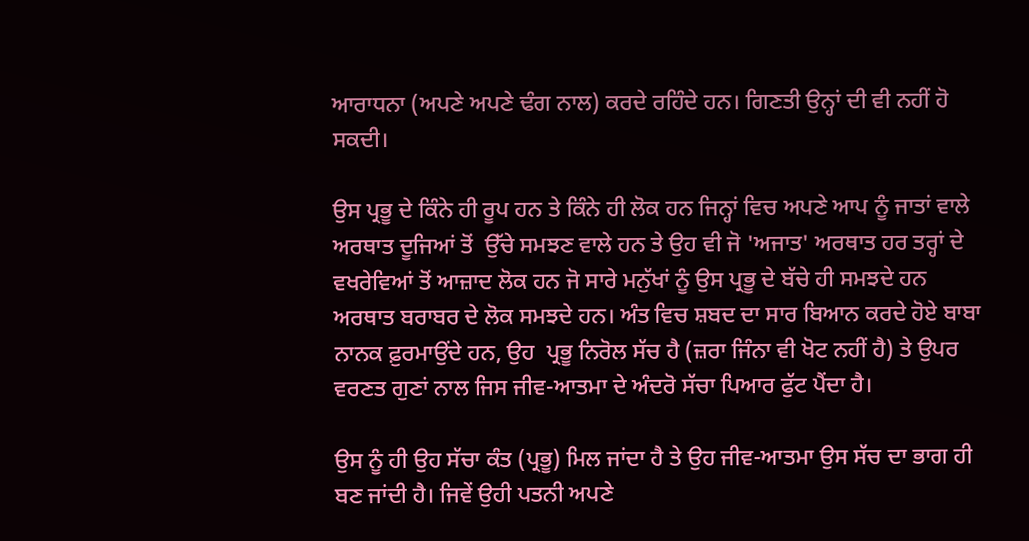ਆਰਾਧਨਾ (ਅਪਣੇ ਅਪਣੇ ਢੰਗ ਨਾਲ) ਕਰਦੇ ਰਹਿੰਦੇ ਹਨ। ਗਿਣਤੀ ਉਨ੍ਹਾਂ ਦੀ ਵੀ ਨਹੀਂ ਹੋ ਸਕਦੀ।

ਉਸ ਪ੍ਰਭੂ ਦੇ ਕਿੰਨੇ ਹੀ ਰੂਪ ਹਨ ਤੇ ਕਿੰਨੇ ਹੀ ਲੋਕ ਹਨ ਜਿਨ੍ਹਾਂ ਵਿਚ ਅਪਣੇ ਆਪ ਨੂੰ ਜਾਤਾਂ ਵਾਲੇ ਅਰਥਾਤ ਦੂਜਿਆਂ ਤੋਂ  ਉੱਚੇ ਸਮਝਣ ਵਾਲੇ ਹਨ ਤੇ ਉਹ ਵੀ ਜੋ 'ਅਜਾਤ' ਅਰਥਾਤ ਹਰ ਤਰ੍ਹਾਂ ਦੇ ਵਖਰੇਵਿਆਂ ਤੋਂ ਆਜ਼ਾਦ ਲੋਕ ਹਨ ਜੋ ਸਾਰੇ ਮਨੁੱਖਾਂ ਨੂੰ ਉਸ ਪ੍ਰਭੂ ਦੇ ਬੱਚੇ ਹੀ ਸਮਝਦੇ ਹਨ ਅਰਥਾਤ ਬਰਾਬਰ ਦੇ ਲੋਕ ਸਮਝਦੇ ਹਨ। ਅੰਤ ਵਿਚ ਸ਼ਬਦ ਦਾ ਸਾਰ ਬਿਆਨ ਕਰਦੇ ਹੋਏ ਬਾਬਾ ਨਾਨਕ ਫ਼ੁਰਮਾਉਂਦੇ ਹਨ, ਉਹ  ਪ੍ਰਭੂ ਨਿਰੋਲ ਸੱਚ ਹੈ (ਜ਼ਰਾ ਜਿੰਨਾ ਵੀ ਖੋਟ ਨਹੀਂ ਹੈ) ਤੇ ਉਪਰ ਵਰਣਤ ਗੁਣਾਂ ਨਾਲ ਜਿਸ ਜੀਵ-ਆਤਮਾ ਦੇ ਅੰਦਰੋ ਸੱਚਾ ਪਿਆਰ ਫੁੱਟ ਪੈਂਦਾ ਹੈ।

ਉਸ ਨੂੰ ਹੀ ਉਹ ਸੱਚਾ ਕੰਤ (ਪ੍ਰਭੂ) ਮਿਲ ਜਾਂਦਾ ਹੈ ਤੇ ਉਹ ਜੀਵ-ਆਤਮਾ ਉਸ ਸੱਚ ਦਾ ਭਾਗ ਹੀ ਬਣ ਜਾਂਦੀ ਹੈ। ਜਿਵੇਂ ਉਹੀ ਪਤਨੀ ਅਪਣੇ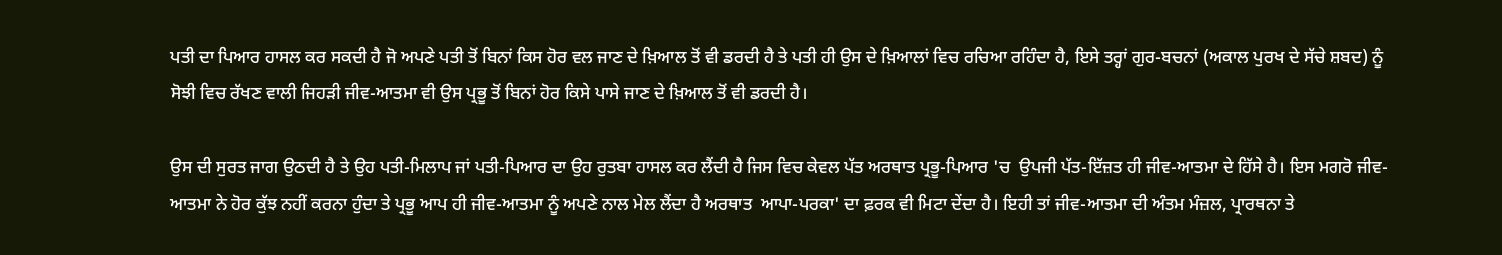ਪਤੀ ਦਾ ਪਿਆਰ ਹਾਸਲ ਕਰ ਸਕਦੀ ਹੈ ਜੋ ਅਪਣੇ ਪਤੀ ਤੋਂ ਬਿਨਾਂ ਕਿਸ ਹੋਰ ਵਲ ਜਾਣ ਦੇ ਖ਼ਿਆਲ ਤੋਂ ਵੀ ਡਰਦੀ ਹੈ ਤੇ ਪਤੀ ਹੀ ਉਸ ਦੇ ਖ਼ਿਆਲਾਂ ਵਿਚ ਰਚਿਆ ਰਹਿੰਦਾ ਹੈ, ਇਸੇ ਤਰ੍ਹਾਂ ਗੁਰ-ਬਚਨਾਂ (ਅਕਾਲ ਪੁਰਖ ਦੇ ਸੱਚੇ ਸ਼ਬਦ) ਨੂੰ ਸੋਝੀ ਵਿਚ ਰੱਖਣ ਵਾਲੀ ਜਿਹੜੀ ਜੀਵ-ਆਤਮਾ ਵੀ ਉਸ ਪ੍ਰਭੂ ਤੋਂ ਬਿਨਾਂ ਹੋਰ ਕਿਸੇ ਪਾਸੇ ਜਾਣ ਦੇ ਖ਼ਿਆਲ ਤੋਂ ਵੀ ਡਰਦੀ ਹੈ।

ਉਸ ਦੀ ਸੁਰਤ ਜਾਗ ਉਠਦੀ ਹੈ ਤੇ ਉਹ ਪਤੀ-ਮਿਲਾਪ ਜਾਂ ਪਤੀ-ਪਿਆਰ ਦਾ ਉਹ ਰੁਤਬਾ ਹਾਸਲ ਕਰ ਲੈਂਦੀ ਹੈ ਜਿਸ ਵਿਚ ਕੇਵਲ ਪੱਤ ਅਰਥਾਤ ਪ੍ਰਭੂ-ਪਿਆਰ 'ਚ  ਉਪਜੀ ਪੱਤ-ਇੱਜ਼ਤ ਹੀ ਜੀਵ-ਆਤਮਾ ਦੇ ਹਿੱਸੇ ਹੈ। ਇਸ ਮਗਰੋ ਜੀਵ-ਆਤਮਾ ਨੇ ਹੋਰ ਕੁੱਝ ਨਹੀਂ ਕਰਨਾ ਹੁੰਦਾ ਤੇ ਪ੍ਰਭੂ ਆਪ ਹੀ ਜੀਵ-ਆਤਮਾ ਨੂੰ ਅਪਣੇ ਨਾਲ ਮੇਲ ਲੈਂਦਾ ਹੈ ਅਰਥਾਤ  ਆਪਾ-ਪਰਕਾ' ਦਾ ਫ਼ਰਕ ਵੀ ਮਿਟਾ ਦੇਂਦਾ ਹੈ। ਇਹੀ ਤਾਂ ਜੀਵ-ਆਤਮਾ ਦੀ ਅੰਤਮ ਮੰਜ਼ਲ, ਪ੍ਰਾਰਥਨਾ ਤੇ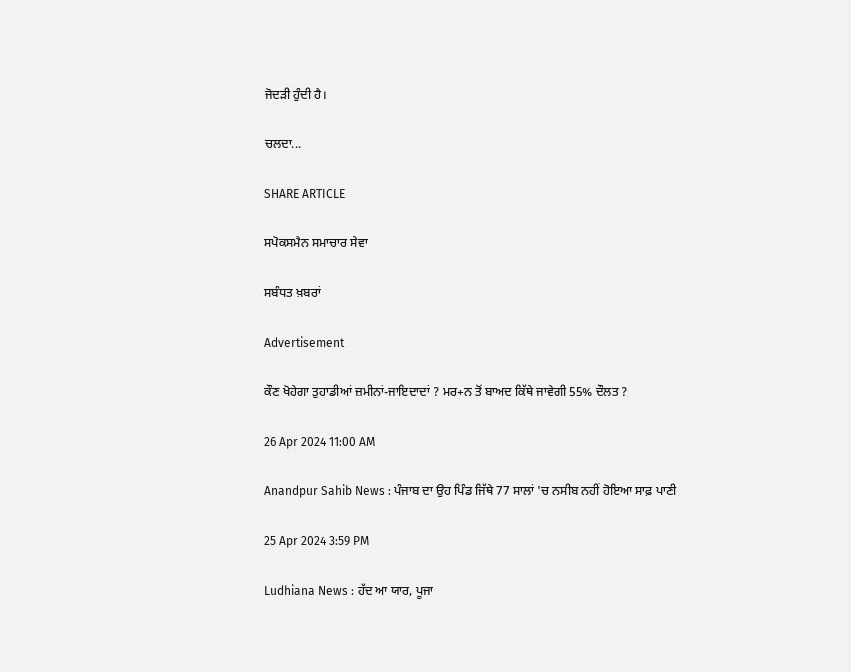ਜੋਦੜੀ ਹੁੰਦੀ ਹੈ।

ਚਲਦਾ...

SHARE ARTICLE

ਸਪੋਕਸਮੈਨ ਸਮਾਚਾਰ ਸੇਵਾ

ਸਬੰਧਤ ਖ਼ਬਰਾਂ

Advertisement

ਕੌਣ ਖੋਹੇਗਾ ਤੁਹਾਡੀਆਂ ਜ਼ਮੀਨਾਂ-ਜਾਇਦਾਦਾਂ ? ਮਰ+ਨ ਤੋਂ ਬਾਅਦ ਕਿੱਥੇ ਜਾਵੇਗੀ 55% ਦੌਲਤ ?

26 Apr 2024 11:00 AM

Anandpur Sahib News : ਪੰਜਾਬ ਦਾ ਉਹ ਪਿੰਡ ਜਿੱਥੇ 77 ਸਾਲਾਂ 'ਚ ਨਸੀਬ ਨਹੀਂ ਹੋਇਆ ਸਾਫ਼ ਪਾਣੀ

25 Apr 2024 3:59 PM

Ludhiana News : ਹੱਦ ਆ ਯਾਰ, ਪੂਜਾ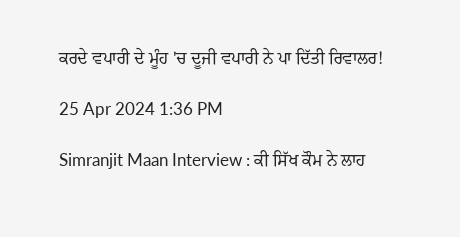ਕਰਦੇ ਵਪਾਰੀ ਦੇ ਮੂੰਹ 'ਚ ਦੂਜੀ ਵਪਾਰੀ ਨੇ ਪਾ ਦਿੱਤੀ ਰਿਵਾਲਰ!

25 Apr 2024 1:36 PM

Simranjit Maan Interview : ਕੀ ਸਿੱਖ ਕੌਮ ਨੇ ਲਾਹ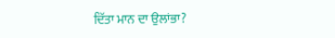ਦਿੱਤਾ ਮਾਨ ਦਾ ਉਲਾਂਭਾ?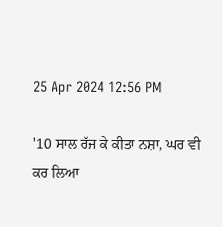25 Apr 2024 12:56 PM

'10 ਸਾਲ ਰੱਜ ਕੇ ਕੀਤਾ ਨਸ਼ਾ, ਘਰ ਵੀ ਕਰ ਲਿਆ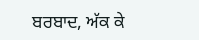ਬਰਬਾਦ, ਅੱਕ ਕੇ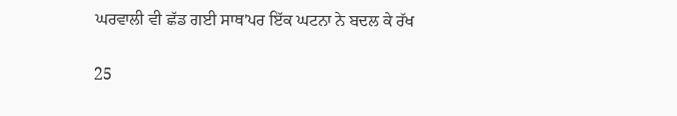ਘਰਵਾਲੀ ਵੀ ਛੱਡ ਗਈ ਸਾਥ'ਪਰ ਇੱਕ ਘਟਨਾ ਨੇ ਬਦਲ ਕੇ ਰੱਖ

25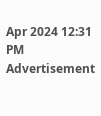Apr 2024 12:31 PM
Advertisement